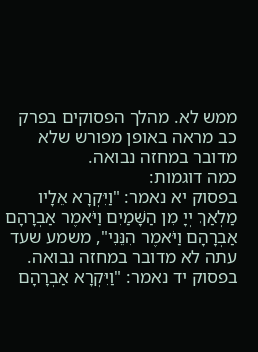ממש לא. מהלך הפסוקים בפרק כב מראה באופן מפורש שלא מדובר במחזה נבואה.
כמה דוגמות:
בפסוק יא נאמר: "וַיִּקְרָא אֵלָיו מַלְאַךְ יְיָ מִן הַשָּׁמַיִם וַיֹּאמֶר אַבְרָהָם אַבְרָהָם וַיֹּאמֶר הִנֵּנִי", משמע שעד עתה לא מדובר במחזה נבואה.
בפסוק יד נאמר: "וַיִּקְרָא אַבְרָהָם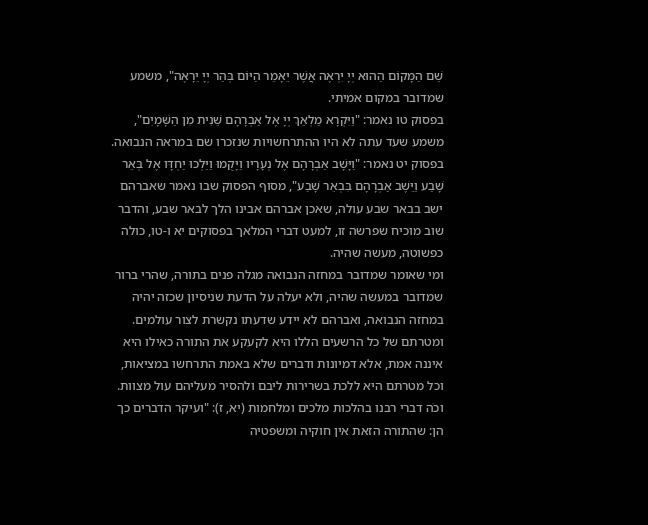שֵׁם הַמָּקוֹם הַהוּא יְיָ יִרְאֶה אֲשֶׁר יֵאָמֵר הַיּוֹם בְּהַר יְיָ יֵרָאֶה", משמע שמדובר במקום אמיתי.
בפסוק טו נאמר: "וַיִּקְרָא מַלְאַךְ יְיָ אֶל אַבְרָהָם שֵׁנִית מִן הַשָּׁמָיִם", משמע שעד עתה לא היו ההתרחשויות שנזכרו שם במראה הנבואה.
בפסוק יט נאמר: "וַיָּשָׁב אַבְרָהָם אֶל נְעָרָיו וַיָּקֻמוּ וַיֵּלְכוּ יַחְדָּו אֶל בְּאֵר שָׁבַע וַיֵּשֶׁב אַבְרָהָם בִּבְאֵר שָׁבַע", מסוף הפסוק שבו נאמר שאברהם ישב בבאר שבע עולה, שאכן אברהם אבינו הלך לבאר שבע, והדבר שוב מוכיח שפרשה זו, למעט דברי המלאך בפסוקים יא ו-טו, כולה כפשוטה, מעשה שהיה.
ומי שאומר שמדובר במחזה הנבואה מגלה פנים בתורה, שהרי ברור שמדובר במעשה שהיה, ולא יעלה על הדעת שניסיון שכזה יהיה במחזה הנבואה, ואברהם לא יידע שדעתו נקשרת לצור עולמים.
ומטרתם של כל הרשעים הללו היא לקעקע את התורה כאילו היא איננה אמת, אלא דמיונות ודברים שלא באמת התרחשו במציאות, וכל מטרתם היא ללכת בשרירות ליבם ולהסיר מעליהם עול מצוות.
וכֹה דברי רבנו בהלכות מלכים ומלחמות (יא, ז): "ועיקר הדברים כך הן: שהתורה הזאת אין חוקיה ומשפטיה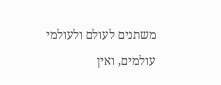משתנים לעולם ולעולמי עולמים, ואין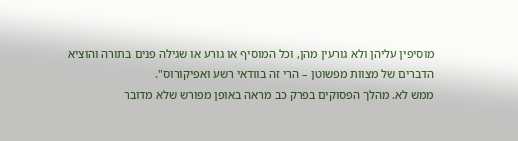מוסיפין עליהן ולא גורעין מהן, וכל המוסיף או גורע או שגילה פנים בתורה והוציא הדברים של מצוות מפשוטן – הרי זה בוודאי רשע ואפיקורוס".
ממש לא. מהלך הפסוקים בפרק כב מראה באופן מפורש שלא מדובר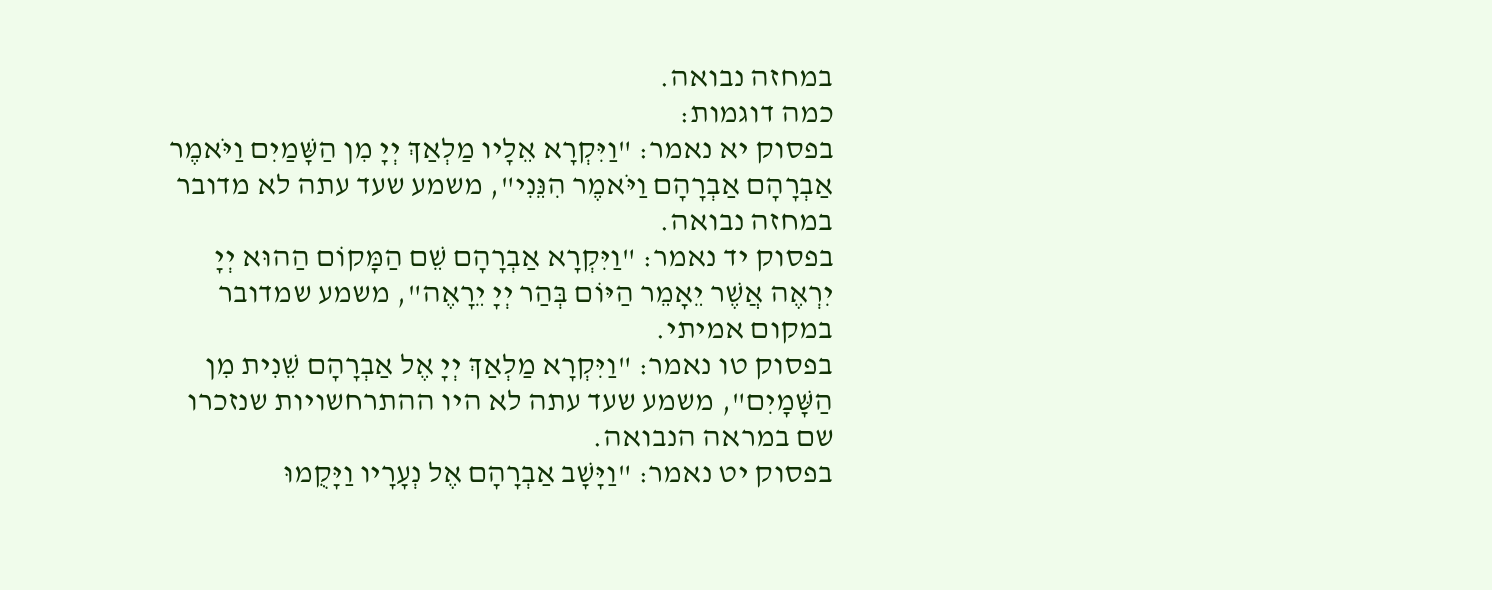במחזה נבואה.
כמה דוגמות:
בפסוק יא נאמר: "וַיִּקְרָא אֵלָיו מַלְאַךְ יְיָ מִן הַשָּׁמַיִם וַיֹּאמֶר אַבְרָהָם אַבְרָהָם וַיֹּאמֶר הִנֵּנִי", משמע שעד עתה לא מדובר במחזה נבואה.
בפסוק יד נאמר: "וַיִּקְרָא אַבְרָהָם שֵׁם הַמָּקוֹם הַהוּא יְיָ יִרְאֶה אֲשֶׁר יֵאָמֵר הַיּוֹם בְּהַר יְיָ יֵרָאֶה", משמע שמדובר במקום אמיתי.
בפסוק טו נאמר: "וַיִּקְרָא מַלְאַךְ יְיָ אֶל אַבְרָהָם שֵׁנִית מִן הַשָּׁמָיִם", משמע שעד עתה לא היו ההתרחשויות שנזכרו שם במראה הנבואה.
בפסוק יט נאמר: "וַיָּשָׁב אַבְרָהָם אֶל נְעָרָיו וַיָּקֻמוּ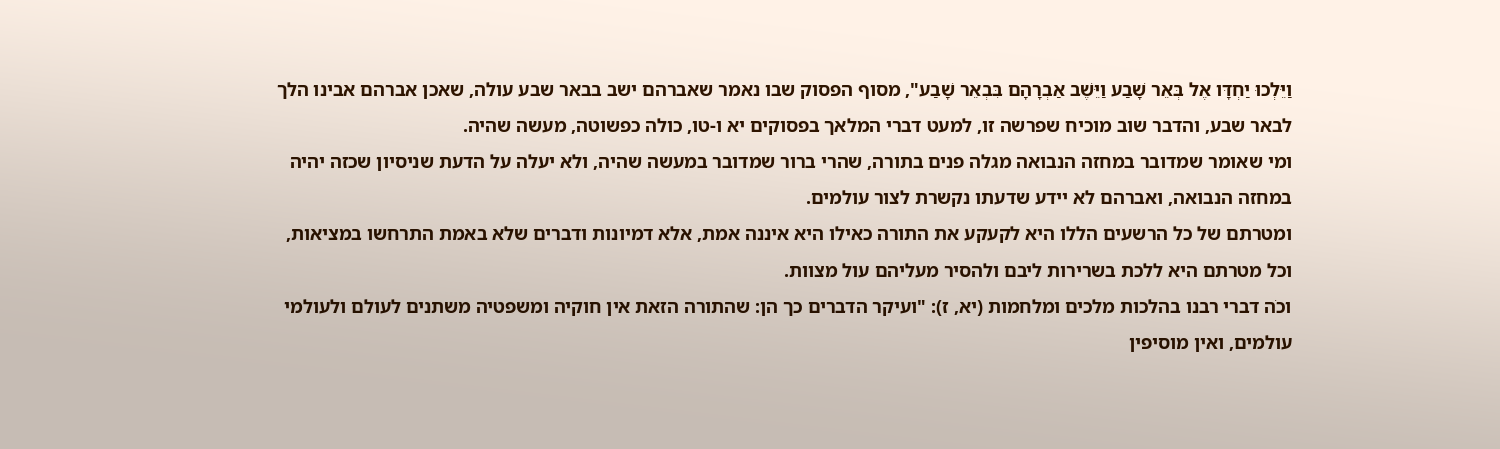וַיֵּלְכוּ יַחְדָּו אֶל בְּאֵר שָׁבַע וַיֵּשֶׁב אַבְרָהָם בִּבְאֵר שָׁבַע", מסוף הפסוק שבו נאמר שאברהם ישב בבאר שבע עולה, שאכן אברהם אבינו הלך לבאר שבע, והדבר שוב מוכיח שפרשה זו, למעט דברי המלאך בפסוקים יא ו-טו, כולה כפשוטה, מעשה שהיה.
ומי שאומר שמדובר במחזה הנבואה מגלה פנים בתורה, שהרי ברור שמדובר במעשה שהיה, ולא יעלה על הדעת שניסיון שכזה יהיה במחזה הנבואה, ואברהם לא יידע שדעתו נקשרת לצור עולמים.
ומטרתם של כל הרשעים הללו היא לקעקע את התורה כאילו היא איננה אמת, אלא דמיונות ודברים שלא באמת התרחשו במציאות, וכל מטרתם היא ללכת בשרירות ליבם ולהסיר מעליהם עול מצוות.
וכֹה דברי רבנו בהלכות מלכים ומלחמות (יא, ז): "ועיקר הדברים כך הן: שהתורה הזאת אין חוקיה ומשפטיה משתנים לעולם ולעולמי עולמים, ואין מוסיפין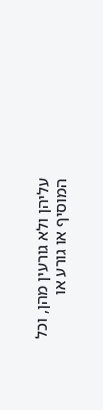עליהן ולא גורעין מהן, וכל המוסיף או גורע או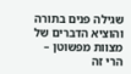שגילה פנים בתורה והוציא הדברים של מצוות מפשוטן – הרי זה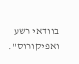בוודאי רשע ואפיקורוס".